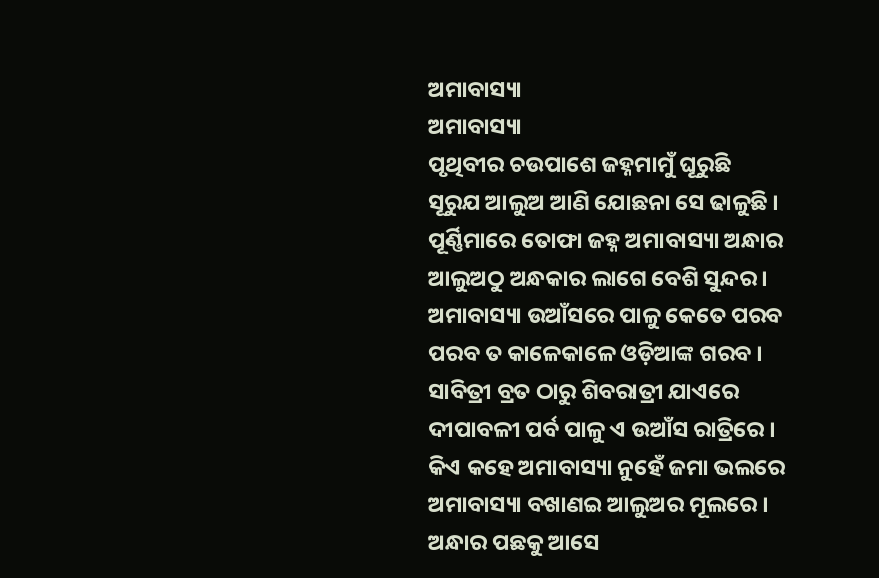ଅମାବାସ୍ୟା
ଅମାବାସ୍ୟା
ପୃଥିବୀର ଚଉପାଶେ ଜହ୍ନମାମୁଁ ଘୂରୁଛି
ସୂରୁଯ ଆଲୁଅ ଆଣି ଯୋଛନା ସେ ଢାଳୁଛି ।
ପୂର୍ଣ୍ଣିମାରେ ତୋଫା ଜହ୍ନ ଅମାବାସ୍ୟା ଅନ୍ଧାର
ଆଲୁଅଠୁ ଅନ୍ଧକାର ଲାଗେ ବେଶି ସୁନ୍ଦର ।
ଅମାବାସ୍ୟା ଉଆଁସରେ ପାଳୁ କେତେ ପରବ
ପରବ ତ କାଳେକାଳେ ଓଡ଼ିଆଙ୍କ ଗରବ ।
ସାବିତ୍ରୀ ବ୍ରତ ଠାରୁ ଶିବରାତ୍ରୀ ଯାଏରେ
ଦୀପାବଳୀ ପର୍ବ ପାଳୁ ଏ ଉଆଁସ ରାତ୍ରିରେ ।
କିଏ କହେ ଅମାବାସ୍ୟା ନୁହେଁ ଜମା ଭଲରେ
ଅମାବାସ୍ୟା ବଖାଣଇ ଆଲୁଅର ମୂଲରେ ।
ଅନ୍ଧାର ପଛକୁ ଆସେ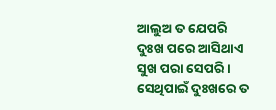ଆଲୁଅ ତ ଯେପରି
ଦୁଃଖ ପରେ ଆସିଥାଏ ସୁଖ ପରା ସେପରି ।
ସେଥିପାଇଁ ଦୁଃଖରେ ତ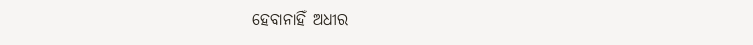ହେବାନାହିଁ ଅଧୀର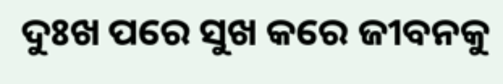ଦୁଃଖ ପରେ ସୁଖ କରେ ଜୀବନକୁ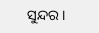ସୁନ୍ଦର ।